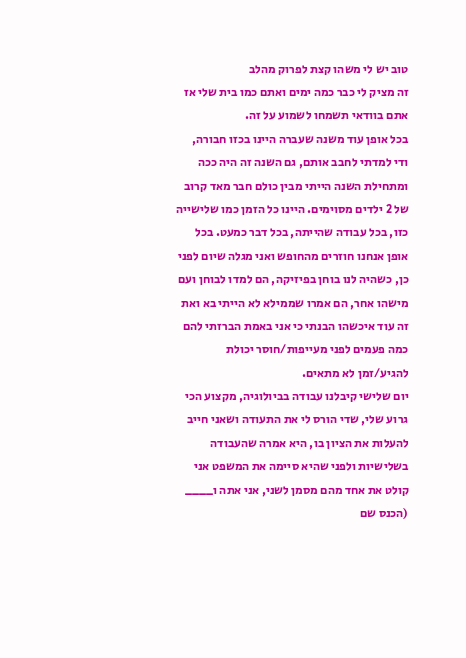טוב יש לי משהו קצת לפרוק מהלב
זה מציק לי כבר כמה ימים ואתם כמו בית שלי אז אתם בוודאי תשמחו לשמוע על זה.
בכל אופן עוד משנה שעברה היינו בכזו חבורה, ודי למדתי לחבב אותם, גם השנה זה היה ככה ומתחילת השנה הייתי מבין כולם חבר מאד קרוב של 2 ילדים מסוימים. היינו כל הזמן כמו שלישייה כזו, בכל עבודה שהייתה, בכל דבר כמעט. בכל אופן אנחנו חוזרים מהחופש ואני מגלה שיום לפני כן, כשהיה לנו בוחן בפיזיקה, הם למדו לבוחן ועם מישהו אחר, הם אמרו שממילא לא הייתי בא ואת זה עוד איכשהו הבנתי כי אני באמת הברזתי להם כמה פעמים לפני מעייפות/חוסר יכולת להגיע/זמן לא מתאים.
יום שלישי קיבלנו עבודה בביולוגיה, מקצוע הכי גרוע שלי, שדי הורס לי את התעודה ושאני חייב להעלות את הציון בו, היא אמרה שהעבודה בשלישיות ולפני שהיא סיימה את המשפט אני קולט את אחד מהם מסמן לשני, אני אתה ו____ (הכנס שם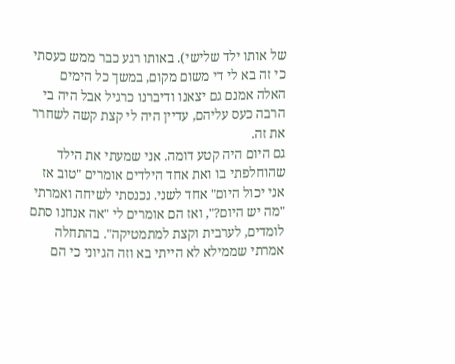של אותו ילד שלישי). באותו רגע כבר ממש כעסתי כי זה בא לי די משום מקום, במשך כל הימים האלה אמנם גם יצאנו ודיברנו כרגיל אבל היה בי הרבה כעס עליהם, עדיין היה לי קצת קשה לשחרר את זה.
גם היום היה קטע דומה. אני שמעתי את הילד שהוחלפתי בו ואת אחד הילדים אומרים "טוב אז אני יכול היום" אחד לשני. נכנסתי לשיחה ואמרתי "מה יש היום?", ואז הם אומרים לי "אה אנחנו סתם לומדים, לערבית וקצת למתמטיקה". בהתחלה אמרתי שממילא לא הייתי בא וזה הגיוני כי הם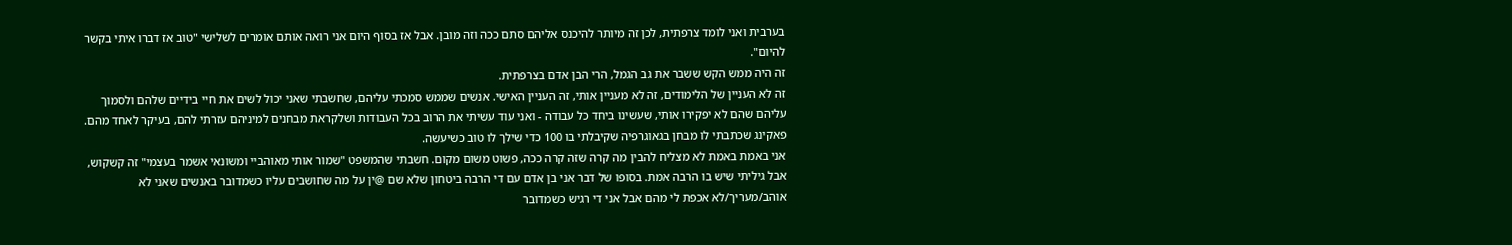בערבית ואני לומד צרפתית, לכן זה מיותר להיכנס אליהם סתם ככה וזה מובן. אבל אז בסוף היום אני רואה אותם אומרים לשלישי "טוב אז דברו איתי בקשר להיום".
זה היה ממש הקש ששבר את גב הגמל, הרי הבן אדם בצרפתית.
זה לא העניין של הלימודים, זה לא מעניין אותי, זה העניין האישי. אנשים שממש סמכתי עליהם, שחשבתי שאני יכול לשים את חיי בידיים שלהם ולסמוך עליהם שהם לא יפקירו אותי, שעשינו ביחד כל עבודה - ואני עוד עשיתי את הרוב בכל העבודות ושלקראת מבחנים למיניהם עזרתי להם, בעיקר לאחד מהם. פאקינג שכתבתי לו מבחן בגאוגרפיה שקיבלתי בו 100 כדי שילך לו טוב כשיעשה.
אני באמת באמת לא מצליח להבין מה קרה שזה קרה ככה, פשוט משום מקום. חשבתי שהמשפט "שמור אותי מאוהביי ומשונאי אשמר בעצמי" זה קשקוש, אבל גיליתי שיש בו הרבה אמת. בסופו של דבר אני בן אדם עם די הרבה ביטחון שלא שם @ין על מה שחושבים עליו כשמדובר באנשים שאני לא אוהב/מעריך/לא אכפת לי מהם אבל אני די רגיש כשמדובר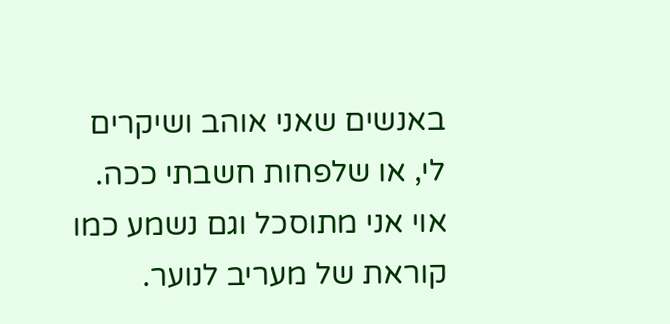באנשים שאני אוהב ושיקרים לי, או שלפחות חשבתי ככה.
אוי אני מתוסכל וגם נשמע כמו קוראת של מעריב לנוער.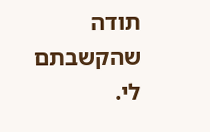תודה שהקשבתם לי.